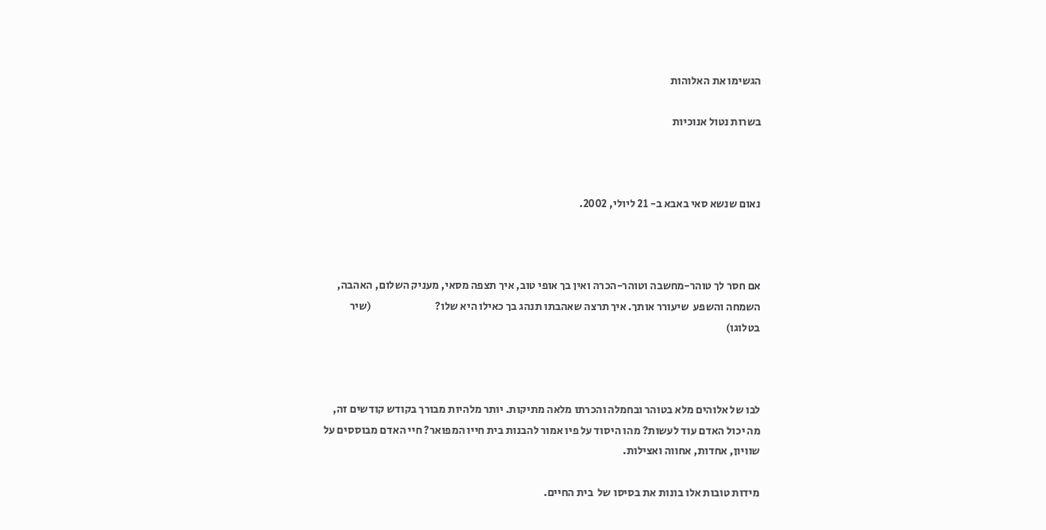הגשימו את האלוהות

בשרות נטול אנוכיות



נאום שנשא סאי באבא ב- 21 ליולי, 2002.



אם חסר לך טוהר-מחשבה וטוהר-הכרה ואין בך אופי טוב, איך תצפה מסאי, מעניק השלום, האהבה, השמחה והשפע  שיעורר אותך. איך תרצה שאהבתו תנהג בך כאילו היא שלו?                             (שיר בטלוגו)



לבו של אלוהים מלא בטוהר ובחמלה והכרתו מלאה מתיקות. יותר מלהיות מבורך בקודש קודשים זה, מה יכול האדם עוד לעשות? מהו היסוד על פיו אמור להבנות בית חייו המפואר? חיי האדם מבוססים על שוויון, אחדות, אחווה ואצילות.

מידות טובות אלו בונות את בסיסו של  בית החיים.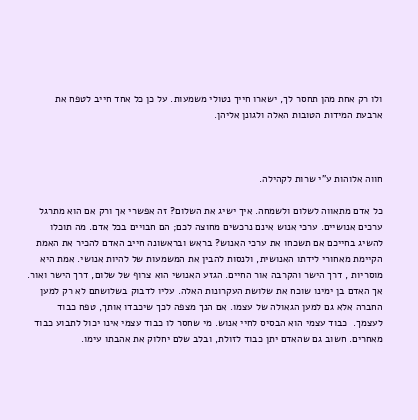ולו רק אחת מהן תחסר לך, ישארו חייך נטולי משמעות. על כן כל אחד חייב לטפח את ארבעת המידות הטובות האלה ולגונן אליהן.



חווה אלוהות ע"י שרות לקהילה.

כל אדם מתאווה לשלום ולשמחה. איך ישיג את השלום? זה אפשרי אך ורק אם הוא מתרגל ערכים אנושיים. ערכי אנוש אינם נרכשים מחוצה לכם; הם חבויים בכל אדם. מה תוכלו להשיג בחייכם אם תשכחו את ערכי האנוש? בראש ובראשונה חייב האדם להכיר את האמת  הקיימת מאחורי לידתו האנושית, ולנסות להבין את המשמעות של להיות אנושי. אמת היא מוסריות , דרך הישר והקרבה אור החיים. הגזע האנושי הוא צרוף של שלום, דרך הישר ואור. אך האדם בן ימינו שוכח את שלושת העקרונות האלה. עליו לדבוק בשלושתם לא רק למען החברה אלא גם למען הגאולה של עצמו. אם הנך מצפה לכך שיכבדו אותך, טפח כבוד לעצמך.  כבוד עצמי הוא הבסיס לחיי אנוש. מי שחסר לו כבוד עצמי אינו יכול לתבוע כבוד מאחרים. חשוב גם שהאדם יתן כבוד לזולת, ובלב שלם יחלוק את אהבתו עימו.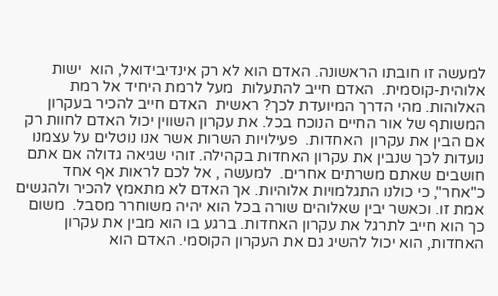למעשה זו חובתו הראשונה. האדם הוא לא רק אינדיבידואל, הוא  ישות אלוהית-קוסמית.  האדם חייב להתעלות  מעל לרמת היחיד אל רמת האלוהות. מהי הדרך המיועדת לכך? ראשית  האדם חייב להכיר בעקרון המשותף של אור החיים הנוכח בכל. את עקרון השווין יכול האדם לחוות רק אם הבין את עקרון  האחדות.  פעילויות השרות אשר אנו נוטלים על עצמנו נועדות לכך שנבין את עקרון האחדות בקהילה. זוהי שגיאה גדולה אם אתם חושבים שאתם משרתים אחרים.  למעשה , אל לכם לראות אף אחד כ"אחר", כי כולנו התגלמויות אלוהיות. אך האדם לא מתאמץ להכיר ולהגשים אמת זו. וכאשר יבין שאלוהים שורה בכל הוא יהיה משוחרר מסבל.  משום כך הוא חייב לתרגל את עקרון האחדות. ברגע בו הוא מבין את עקרון האחדות, הוא יכול להשיג גם את העקרון הקוסמי. האדם הוא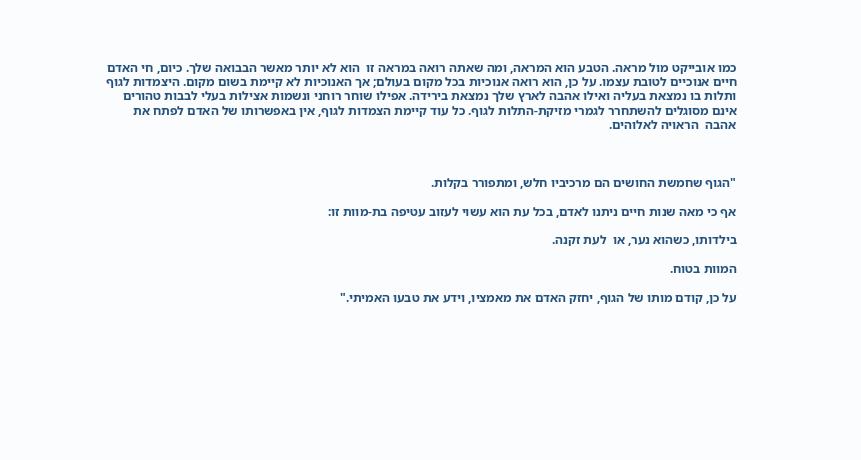כמו אובייקט מול מראה. הטבע הוא המראה, ומה שאתה רואה במראה זו  הוא לא יותר מאשר הבבואה שלך. כיום, חי האדם חיים אנוכיים לטובת עצמו. על כן, הוא רואה אנוכיות בכל מקום בעולם; אך האנוכיות לא קיימת בשום מקום. היצמדות לגוף ותלות בו נמצאת בעליה ואילו אהבה לארץ שלך נמצאת בירידה. אפילו שוחר רוחני ונשמות אצילות בעלי לבבות טהורים אינם מסוגלים להשתחרר לגמרי מזיקת-התלות לגוף. כל עוד קיימת הצמדות לגוף, אין באפשרותו של האדם לפתח את אהבה  הראויה לאלוהים.



"הגוף שחמשת החושים הם מרכיביו חלש, ומתפורר בקלות.

אף כי מאה שנות חיים ניתנו לאדם, בכל עת הוא עשוי לעזוב עטיפה בת-מוות זו:

בילדותו, כשהוא נער, או  לעת זקנה.

המוות בטוח.

על כן, קודם מותו של הגוף, יחזק האדם את מאמציו, וידע את טבעו האמיתי."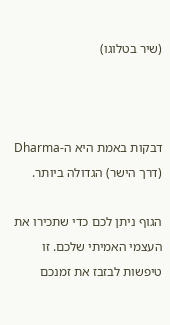(שיר בטלוגו)



דבקות באמת היא ה-Dharma   (דרך הישר) הגדולה ביותר.

הגוף ניתן לכם כדי שתכירו את העצמי האמיתי שלכם. זו טיפשות לבזבז את זמנכם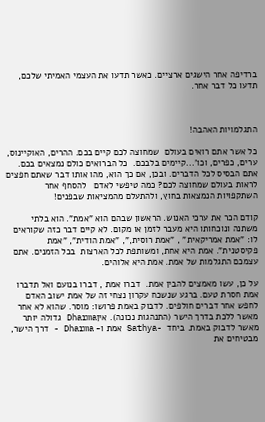ברדיפה אחר הישגים ארציים. כאשר תדעו את העצמי האמיתי שלכם, תדעו כל דבר אחר.



התגלמויות האהבה!

כל אשר אתם רואים בעולם  שמחוצה לכם קיים בכם. ההרים, האוקיינוס, ערים, כפרים, וכו'...קיימים בלבכם.  כל הברואים כולם נמצאים בכם. אתם הבסיס לכל הדברים. ובכן, אם כך הוא, מהו אותו דבר שאתם חפצים לראות בעולם שמחוצה לכם? כמה טיפשי לאדם   להסחף אחר השתקפויות הנמצאות בחוץ, ולהתעלם מהמציאות שבפנים!

קודם הכר את ערכי האנוש. הראשון שבהם הוא "אמת". הוא בלתי משתנה ונוכחותו היא מעבר לזמן או מקום. לא קיים דבר כזה שקוראים לו: "אמת אמריקאית" , "אמת רוסית,", "אמת הודית", "אמת פקיסטנית". אמת היא אחת, ומשותפת לכל הארצות  בכל הזמנים. אתם עצמכם התגלמות של אמת. אמת היא אלוהים.

על כן, עשו מאמצים להבין אמת.  דברו אמת , דברו בנועם ואל תדברו אמת חסרת טעם. ברגע שנשכח עקרון נצחי זה של אמת ישוב האדם לחפש אחר דברים חולפים. לדבוק באמת פרושו: מוסר. שהוא לא אחר מאשר ללכת בדרך הישר (התנהגות נכונה). איןDharma גדולה יותר מאשר לדבוק באמת. ביחד  -Sathya אמת ו- Dharma - דרך הישר, מבטיחים את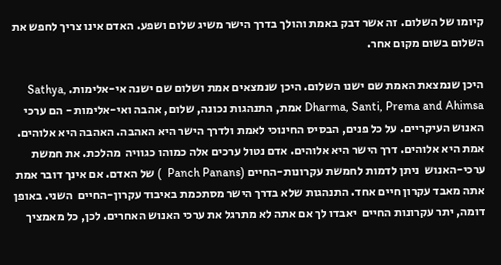קיומו של השלום. זה אשר דבק באמת והולך בדרך הישר משיג שלום ושפע. האדם אינו צריך לחפש את השלום בשום מקום אחר.

היכן שנמצאת האמת שם ישנו השלום. היכן שנמצאים אמת ושלום שם ישנה אי-אלימות. Sathya, Dharma, Santi, Prema and Ahimsa אמת, התנהגות נכונה, שלום, אהבה ואי-אלימות - הם ערכי האנוש העיקריים. על כל פנים, הבסיס החינוכי לאמת ולדרך הישר היא האהבה. האהבה היא אלוהים. אמת היא אלוהים. דרך הישר היא אלוהים. אדם נטול ערכים אלה כמוהו כגוויה  מהלכת. את חמשת ערכי-האנוש  ניתן לדמות לחמשת עקרונות-החיים (Panch Panans  ) של האדם. אם אינך דובר אמת אתה מאבד עקרון חיים אחד. התנהגות שלא בדרך הישר מסתכמת באיבוד עקרון-החיים  השני. באופן דומה, יתר עקרונות החיים  יאבדו לך אם אתה לא מתרגל את ערכי האנוש האחרים. לכן, כל מאמציך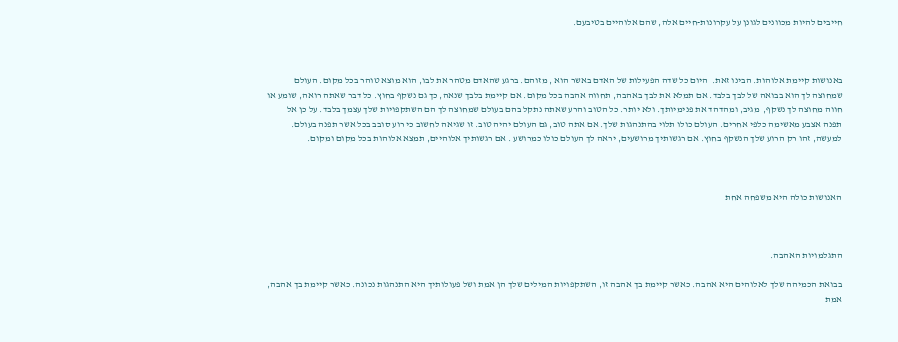חייבים להיות מכוונים לגונן על עקרונות-חיים אלה, שהם אלוהיים בטיבעם.



באנושות קיימת אלוהות. הבינו זאת.  היום כל שדה הפעילות של האדם באשר הוא , מזוהם. ברגע שהאדם מטהר את לבו, הוא מוצא טוהר בכל מקום. העולם שמחוצה לך הוא בבואה של לבך בלבד. אם תמלא את לבך באהבה, תחווה אהבה בכל מקום. אם קיימת בלבך שנאה, כך גם נשקף בחוץ. כל דבר שאתה רואה, שומע או חווה מחוצה לך נשקף,  מגיב, ומהדהד את פנימיותך. ולא יותר. כל הטוב והרע שאתה נתקל בהם בעולם שמחוצה לך הם השתקפויות שלך עצמך בלבד. על כן אל תפנה אצבע מאשימה כלפי אחרים. העולם כולו תלוי בהתנהגות שלך. אם אתה טוב, גם העולם יהיה טוב. זו שגיאה לחשוב כי רוע סובב בכל אשר תפנה בעולם. למעשה, זהו רק הרוע שלך הנשקף בחוץ. אם רגשותיך מרושעים, יראה לך העולם כולו כמרושע . אם רגשותיך אלוהיים, תמצא אלוהות בכל מקום ומקום.



האנושות כולה היא משפחה אחת



התגלמויות האהבה.

בבואת הכמיהה שלך לאלוהים היא אהבה. כאשר קיימת בך אהבה זו, השתקפויות המילים שלך הן אמת ושל פעולותיך היא התנהגות נכונה. כאשר קיימת בך אהבה, אמת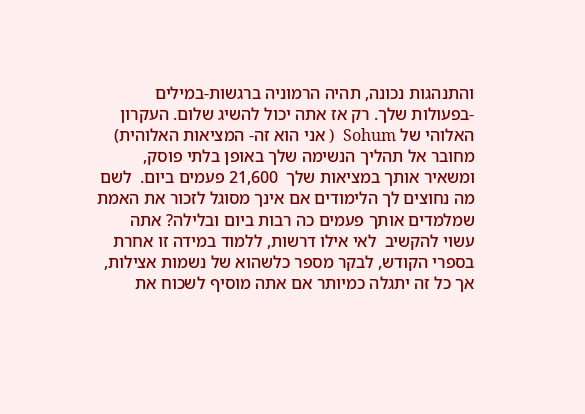והתנהגות נכונה, תהיה הרמוניה ברגשות-במילים -בפעולות שלך. רק אז אתה יכול להשיג שלום. העקרון האלוהי של Sohum  ( אני הוא זה- המציאות האלוהית) מחובר אל תהליך הנשימה שלך באופן בלתי פוסק, ומשאיר אותך במציאות שלך  21,600 פעמים ביום.  לשם מה נחוצים לך הלימודים אם אינך מסוגל לזכור את האמת שמלמדים אותך פעמים כה רבות ביום ובלילה? אתה עשוי להקשיב  לאי אילו דרשות, ללמוד במידה זו אחרת  בספרי הקודש, לבקר מספר כלשהוא של נשמות אצילות, אך כל זה יתגלה כמיותר אם אתה מוסיף לשכוח את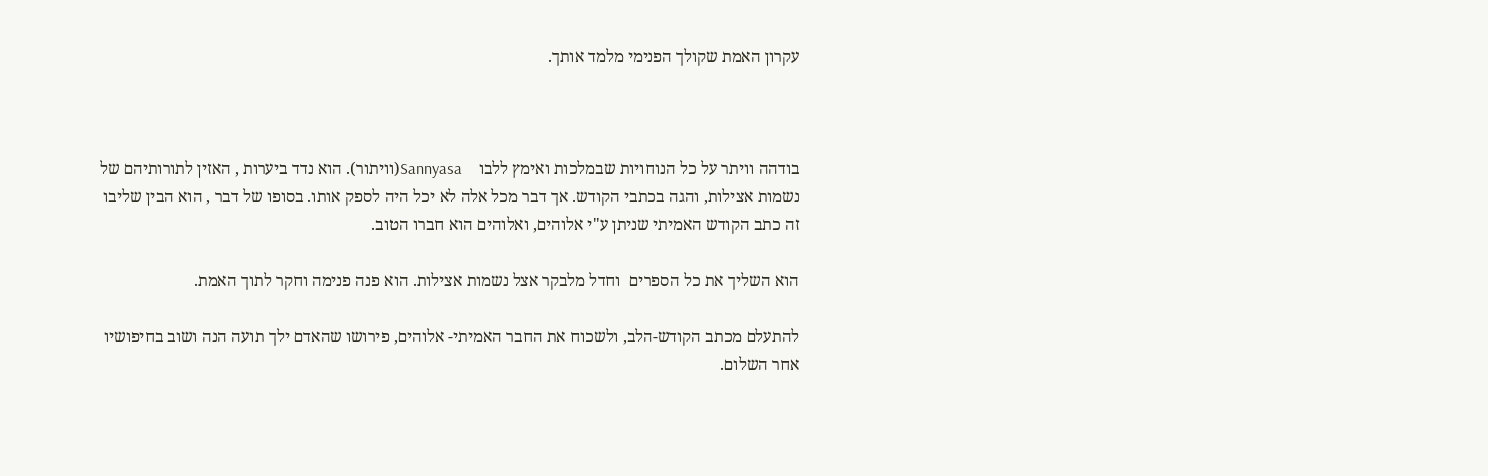עקרון האמת שקולך הפנימי מלמד אותך.



בודהה וויתר על כל הנוחויות שבמלכות ואימץ ללבו    Sannyasa(וויתור). הוא נדד ביערות , האזין לתורותיהם של נשמות אצילות, והגה בכתבי הקודש. אך דבר מכל אלה לא יכל היה לספק אותו. בסופו של דבר , הוא הבין שליבו זה כתב הקודש האמיתי שניתן ע"י אלוהים, ואלוהים הוא חברו הטוב.

הוא השליך את כל הספרים  וחדל מלבקר אצל נשמות אצילות. הוא פנה פנימה וחקר לתוך האמת.

להתעלם מכתב הקודש-הלב, ולשכוח את החבר האמיתי- אלוהים, פירושו שהאדם ילך תועה הנה ושוב בחיפושיו אחר השלום.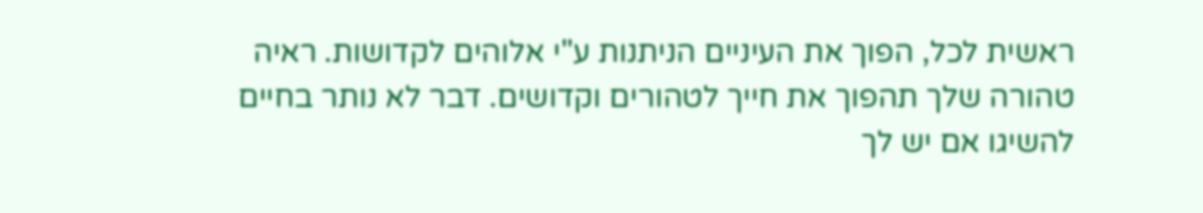ראשית לכל, הפוך את העיניים הניתנות ע"י אלוהים לקדושות. ראיה טהורה שלך תהפוך את חייך לטהורים וקדושים. דבר לא נותר בחיים להשיגו אם יש לך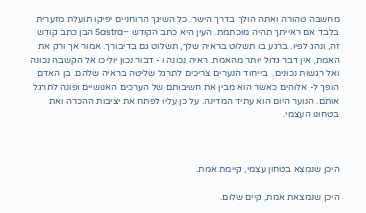מחשבה טהורה ואתה הולך בדרך הישר. כל השיגך הרוחניים יפיקו תועלת מזערית בלבד אם ראייתך תהיה מוכתמת. העין היא כתב הקודש –Sastra הבן כתב קודש זה, ונהג לפיו. ברגע בו תשלוט בראיה שלך, תשלוט גם בדיבורך. אמור אך ורק את האמת, אין דבר גדול יותר מהאמת. ראיה נכונה ו - דבור נכון יוליכו אל הקשבה נכונה  ואל רגשות נכונים.  בייחוד הנערים צריכים לתרגל שליטה בראיה שלהם. בן האדם הופך ל- אלוהים כאשר הוא מבין את חשיבותם של הערכים האנושיים ופונה לתרגל אותם. הנוער היום הוא עתיד המדינה. על כן עליו לפתח את יציבות ההכרה ואת בטחונו העצמי.



היכן שנמצא בטחון עצמי, קיימת אמת.

היכן שנמצאת אמת, קיים שלום.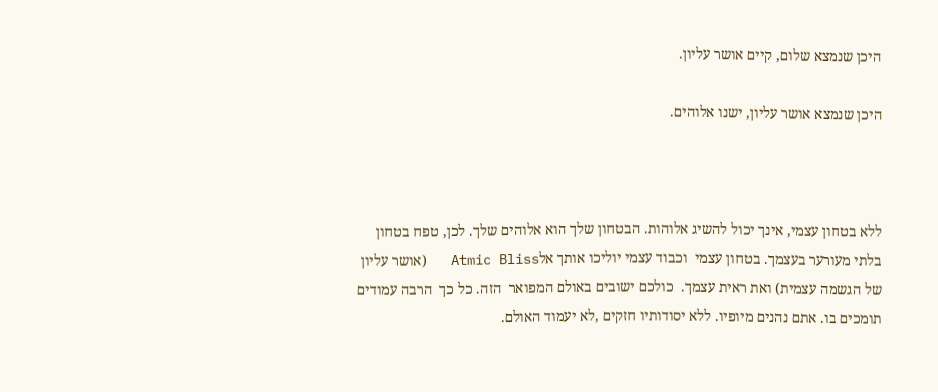היכן שנמצא שלום, קיים אושר עליון.

היכן שנמצא אושר עליון, ישנו אלוהים.



ללא בטחון עצמי, אינך יכול להשיג אלוהות. הבטחון שלך הוא אלוהים שלך. לכן, טפח בטחון בלתי מעורער בעצמך. בטחון עצמי  וכבוד עצמי יוליכו אותך אלAtmic Bliss   (אושר עליון של הגשמה עצמית) ואת ראית עצמך.  כולכם ישובים באולם המפואר  הזה. כל כך  הרבה עמודים תומכים בו. אתם נהנים מיופיו. ללא יסודותיו חזקים ,לא יעמוד האולם.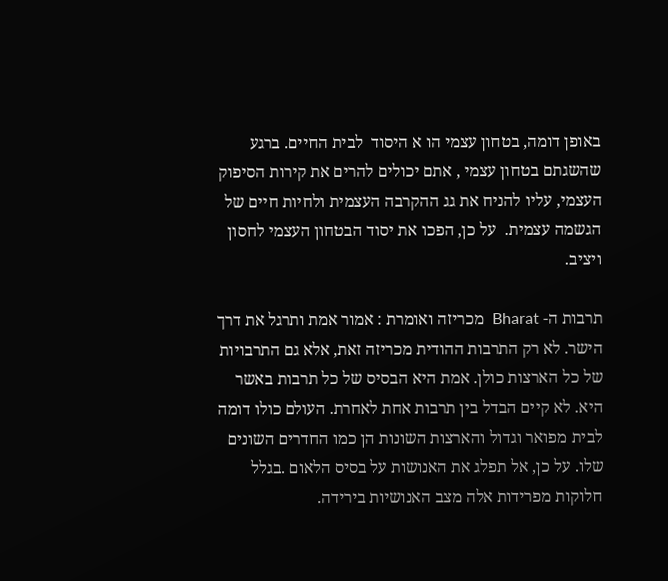באופן דומה, בטחון עצמי הו א היסוד  לבית החיים. ברגע  שהשגתם בטחון עצמי , אתם יכולים להרים את קירות הסיפוק העצמי, עליו להניח את גג ההקרבה העצמית ולחיות חיים של הגשמה עצמית.  על כן, הפכו את יסוד הבטחון העצמי לחסון ויציב.

תרבות ה- Bharat  מכריזה ואומרת : אמור אמת ותרגל את דרך הישר. לא רק התרבות ההודית מכריזה זאת, אלא גם התרבויות של כל הארצות כולן. אמת היא הבסיס של כל תרבות באשר היא. לא קיים הבדל בין תרבות אחת לאחרת. העולם כולו דומה לבית מפואר וגדול והארצות השונות הן כמו החדרים השונים שלו. על כן, אל תפלג את האנושות על בסיס הלאום .בגלל חלוקות מפרידות אלה מצב האנושיות בירידה.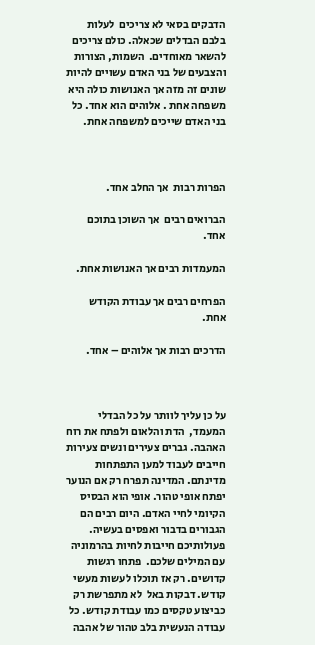הדבקים בסאי לא צריכים  לעלות בלבם הבדלים שכאלה. כולם צריכים להשאר מאוחדים.  השמות, הצורות והצבעים של בני האדם עשויים להיות שונים זה מזה אך האנושות כולה היא משפחה אחת . אלוהים הוא אחד. כל בני האדם שייכים למשפחה אחת.



הפרות רבות  אך החלב אחד.

הברואים רבים  אך השוכן בתוכם אחד.

המעמדות רבים אך האנושות אחת.

הפרחים רבים אך עבודת הקודש אחת.

הדרכים רבות אך אלוהים – אחד.



על כן עליך לוותר על כל הבדלי המעמד,  הדת והלאום ולפתח את רוח האהבה. גברים צעירים ונשים צעירות חייבים לעבוד למען התפתחות מדינתם. המדינה תפרח רק אם הנוער יפתח אופי טהור. אופי הוא הבסיס הקיומי לחיי האדם. היום רבים הם הגבורים בדבור ואפסים בעשיה. פעולותיכם חייבות לחיות בהרמוניה עם המילים שלכם.  פתחו רגשות קדושים. רק אז תוכלו לעשות מעשי קודש. דבקות באל  לא מתפרשת רק כביצוע טקסים כמו עבודת קודש. כל עבודה הנעשית בלב טהור של אהבה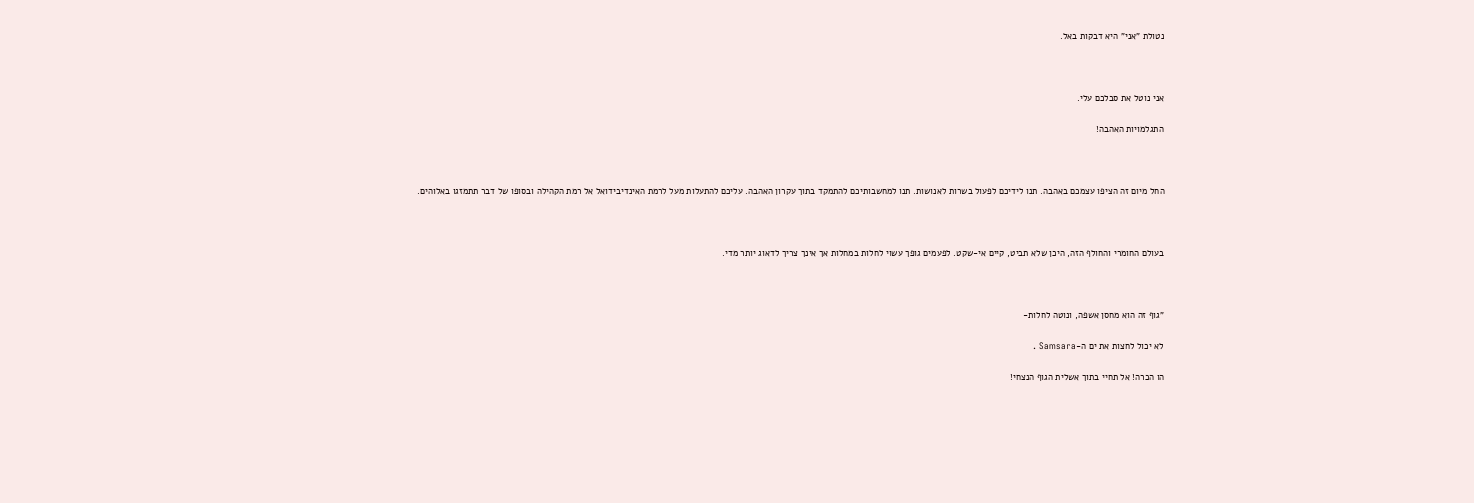נטולת "אני" היא דבקות באל.



אני נוטל את סבלכם עלי.

התגלמויות האהבה!



החל מיום זה הציפו עצמכם באהבה. תנו לידיכם לפעול בשרות לאנושות. תנו למחשבותיכם להתמקד בתוך עקרון האהבה. עליכם להתעלות מעל לרמת האינדיבידואל אל רמת הקהילה ובסופו של דבר תתמזגו באלוהים.



בעולם החומרי והחולף הזה, היכן שלא תביט, קיים אי-שקט. לפעמים גופך עשוי לחלות במחלות אך אינך צריך לדאוג יותר מדי.



"גוף זה הוא מחסן אשפה, ונוטה לחלות-

לא יכול לחצות את ים ה-Samsara .

הו הכרה! אל תחיי בתוך אשלית הגוף הנצחי!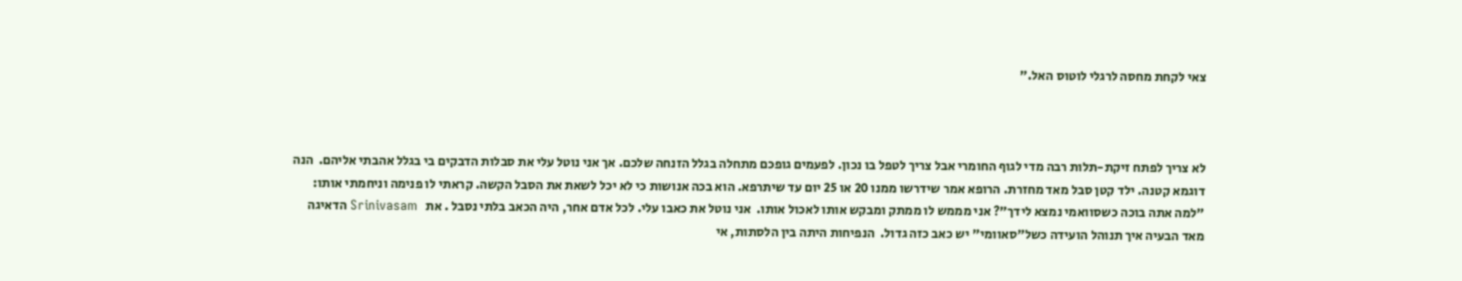צאי לקחת מחסה לרגלי לוטוס האל."



לא צריך לפתח זיקת-תלות רבה מדי לגוף החומרי אבל צריך לטפל בו נכון. לפעמים גופכם מתחלה בגלל הזנחה שלכם. אך אני נוטל עלי את סבלות הדבקים בי בגלל אהבתי אליהם.  הנה דוגמא קטנה. ילד קטן סבל מאד מחזרת. הרופא אמר שידרשו ממנו 20 או 25 יום עד שיתרפא. הוא בכה אנושות כי לא יכל לשאת את הסבל הקשה. קראתי לו פנימה וניחמתי אותו: "למה אתה בוכה כשסוואמי נמצא לידך"? אני מממש לו ממתק ומבקש אותו לאכול אותו.  אני נוטל את כאבו עלי. לכל אדם אחר, היה הכאב בלתי נסבל . את   Srinivasam הדאיגה מאד הבעיה איך תנוהל הועידה כשל"סאוומי" יש כאב כזה גדול.  הנפיחות היתה בין הלסתות, אי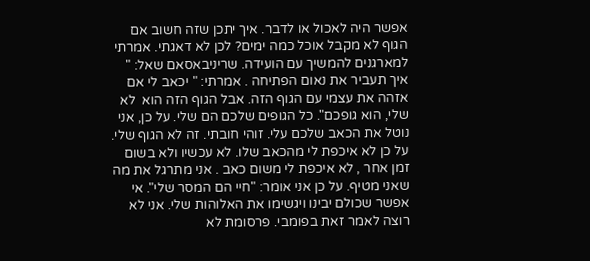אפשר היה לאכול או לדבר. איך יתכן שזה חשוב אם הגוף לא מקבל אוכל כמה ימים? לכן לא דאגתי. אמרתי למארגנים להמשיך עם הועידה. שריניבאסאם שאל: " איך תעביר את נאום הפתיחה . אמרתי: " יכאב לי אם אזהה את עצמי עם הגוף הזה. אבל הגוף הזה הוא  לא שלי, הוא גופכם". כל הגופים שלכם הם שלי. על כן, אני נוטל את הכאב שלכם עלי. זוהי חובתי. זה לא הגוף שלי.   על כן לא איכפת לי מהכאב שלו. לא עכשיו ולא בשום זמן אחר , לא איכפת לי משום כאב . אני מתרגל את מה שאני מטיף. על כן אני אומר: "חיי הם המסר שלי". אי אפשר שכולם יבינו ויגשימו את האלוהות שלי. אני לא רוצה לאמר זאת בפומבי. פרסומת לא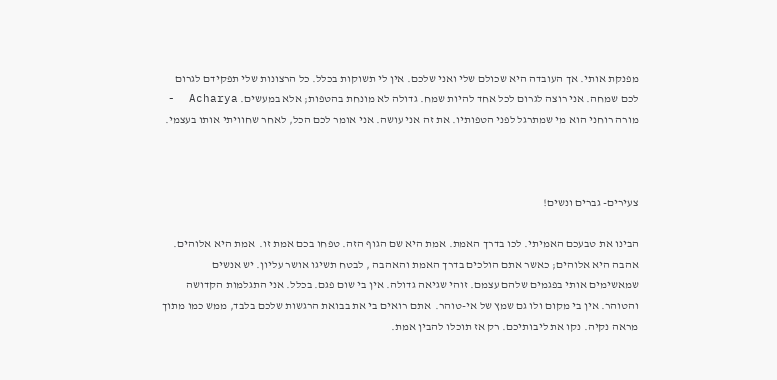מפנקת אותי. אך העובדה היא שכולם שלי ואני שלכם. אין לי תשוקות בכלל. כל הרצונות שלי תפקידם לגרום לכם שמחה. אני רוצה לגרום לכל אחד להיות שמח. גדולה לא מונחת בהטפות; אלא במעשים. Acharya  - מורה רוחני הוא מי שמתרגל לפני הטפותיו. את זה אני עושה. אני אומר לכם הכל, לאחר שחוויתי אותו בעצמי.



צעירים- גברים ונשים!

הבינו את טבעכם האמיתי. לכו בדרך האמת. אמת היא שם הגוף הזה. טפחו בכם אמת זו.  אמת היא אלוהים. אהבה היא אלוהים; כאשר אתם הולכים בדרך האמת והאהבה , לבטח תשיגו אושר עליון. יש אנשים שמאשימים אותי בפגמים שלהם עצמם. זוהי שגיאה גדולה. אין בי שום פגם. בכלל. אני התגלמות הקדושה והטוהר. אין בי מקום ולו גם שמץ של אי-טוהר.  אתם רואים בי את בבואת הרגשות שלכם בלבד, ממש כמו מתוך מראה נקיה. נקו את ליבותיכם. רק אז תוכלו להבין אמת.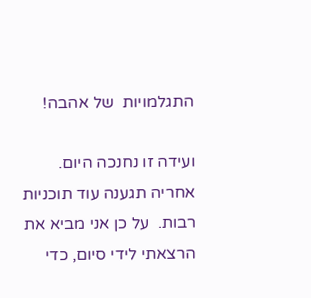התגלמויות  של אהבה!

ועידה זו נחנכה היום. אחריה תגענה עוד תוכניות רבות.  על כן אני מביא את הרצאתי לידי סיום, כדי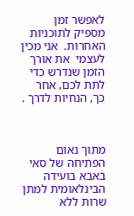לאפשר זמן מספיק לתוכניות האחרות.  אני מכין לעצמי  את אורך הזמן שנדרש כדי לתת לכם, אחר כך, הנחיות לדרך .



מתוך נאום הפתיחה של סאי באבא בועידה הבינלאומית למתן שרות ללא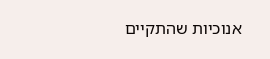אנוכיות שהתקיים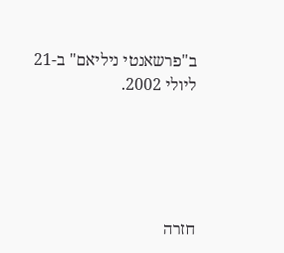ב"פרשאנטי ניליאם" ב-21 ליולי 2002.





חזרה